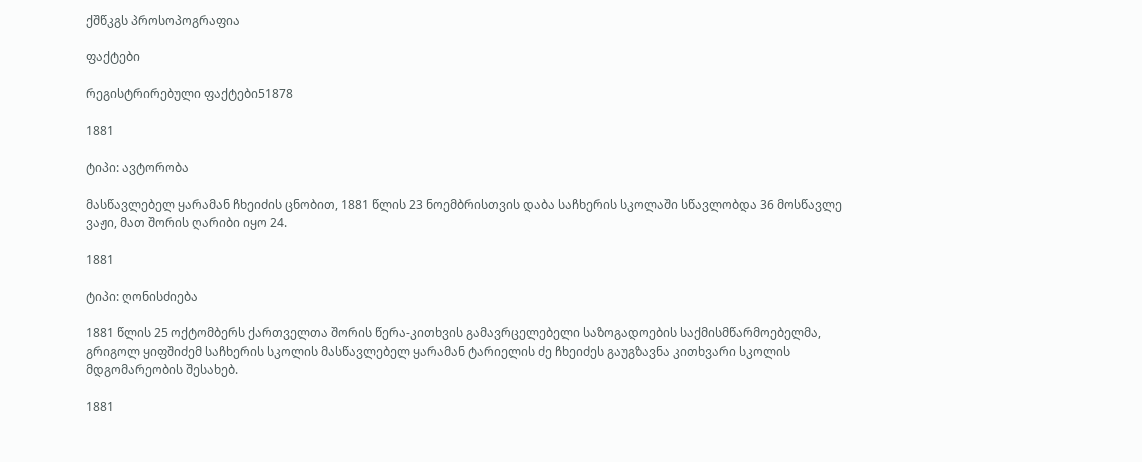ქშწკგს პროსოპოგრაფია

ფაქტები

რეგისტრირებული ფაქტები51878

1881

ტიპი: ავტორობა

მასწავლებელ ყარამან ჩხეიძის ცნობით, 1881 წლის 23 ნოემბრისთვის დაბა საჩხერის სკოლაში სწავლობდა 36 მოსწავლე ვაჟი, მათ შორის ღარიბი იყო 24.

1881

ტიპი: ღონისძიება

1881 წლის 25 ოქტომბერს ქართველთა შორის წერა-კითხვის გამავრცელებელი საზოგადოების საქმისმწარმოებელმა, გრიგოლ ყიფშიძემ საჩხერის სკოლის მასწავლებელ ყარამან ტარიელის ძე ჩხეიძეს გაუგზავნა კითხვარი სკოლის მდგომარეობის შესახებ.

1881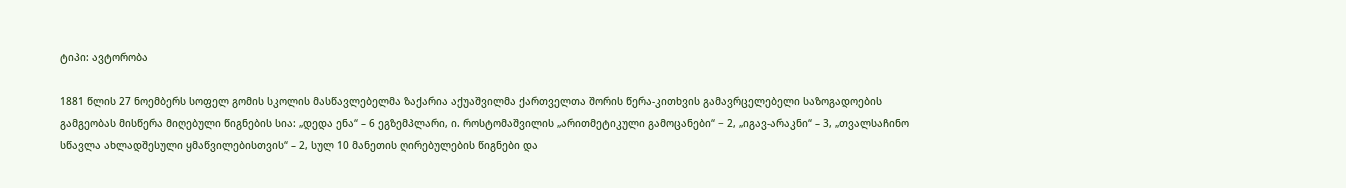ტიპი: ავტორობა

1881 წლის 27 ნოემბერს სოფელ გომის სკოლის მასწავლებელმა ზაქარია აქუაშვილმა ქართველთა შორის წერა-კითხვის გამავრცელებელი საზოგადოების გამგეობას მისწერა მიღებული წიგნების სია: „დედა ენა“ – 6 ეგზემპლარი, ი. როსტომაშვილის „არითმეტიკული გამოცანები“ − 2, „იგავ-არაკნი“ – 3, „თვალსაჩინო სწავლა ახლადშესული ყმაწვილებისთვის“ – 2, სულ 10 მანეთის ღირებულების წიგნები და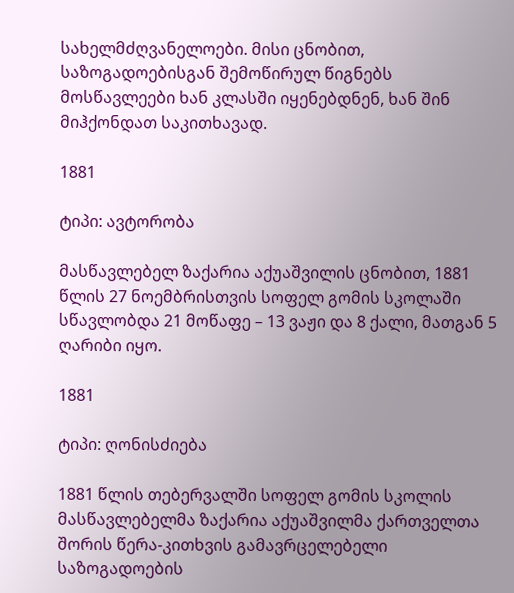სახელმძღვანელოები. მისი ცნობით, საზოგადოებისგან შემოწირულ წიგნებს მოსწავლეები ხან კლასში იყენებდნენ, ხან შინ მიჰქონდათ საკითხავად.

1881

ტიპი: ავტორობა

მასწავლებელ ზაქარია აქუაშვილის ცნობით, 1881 წლის 27 ნოემბრისთვის სოფელ გომის სკოლაში სწავლობდა 21 მოწაფე – 13 ვაჟი და 8 ქალი, მათგან 5 ღარიბი იყო.

1881

ტიპი: ღონისძიება

1881 წლის თებერვალში სოფელ გომის სკოლის მასწავლებელმა ზაქარია აქუაშვილმა ქართველთა შორის წერა-კითხვის გამავრცელებელი საზოგადოების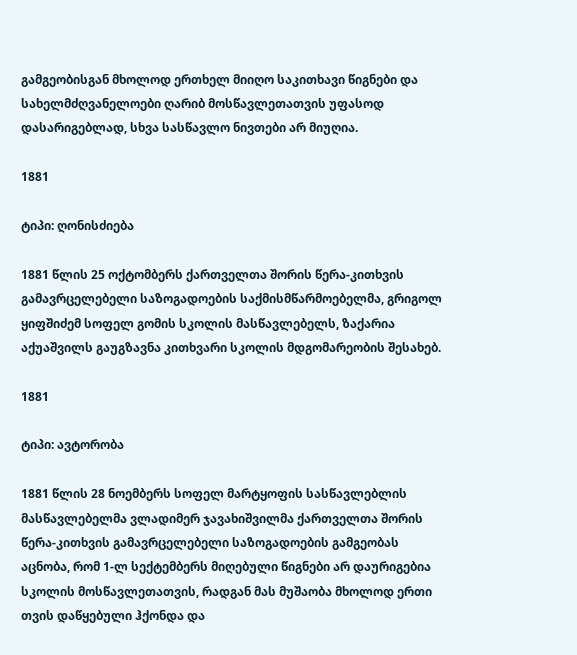გამგეობისგან მხოლოდ ერთხელ მიიღო საკითხავი წიგნები და სახელმძღვანელოები ღარიბ მოსწავლეთათვის უფასოდ დასარიგებლად, სხვა სასწავლო ნივთები არ მიუღია.

1881

ტიპი: ღონისძიება

1881 წლის 25 ოქტომბერს ქართველთა შორის წერა-კითხვის გამავრცელებელი საზოგადოების საქმისმწარმოებელმა, გრიგოლ ყიფშიძემ სოფელ გომის სკოლის მასწავლებელს, ზაქარია აქუაშვილს გაუგზავნა კითხვარი სკოლის მდგომარეობის შესახებ.

1881

ტიპი: ავტორობა

1881 წლის 28 ნოემბერს სოფელ მარტყოფის სასწავლებლის მასწავლებელმა ვლადიმერ ჯავახიშვილმა ქართველთა შორის წერა-კითხვის გამავრცელებელი საზოგადოების გამგეობას აცნობა, რომ 1-ლ სექტემბერს მიღებული წიგნები არ დაურიგებია სკოლის მოსწავლეთათვის, რადგან მას მუშაობა მხოლოდ ერთი თვის დაწყებული ჰქონდა და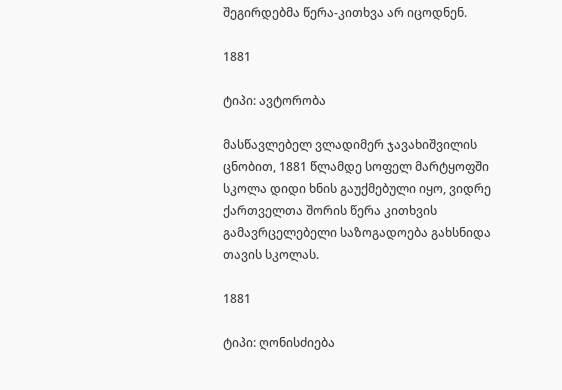შეგირდებმა წერა-კითხვა არ იცოდნენ.

1881

ტიპი: ავტორობა

მასწავლებელ ვლადიმერ ჯავახიშვილის ცნობით, 1881 წლამდე სოფელ მარტყოფში სკოლა დიდი ხნის გაუქმებული იყო, ვიდრე ქართველთა შორის წერა კითხვის გამავრცელებელი საზოგადოება გახსნიდა თავის სკოლას.

1881

ტიპი: ღონისძიება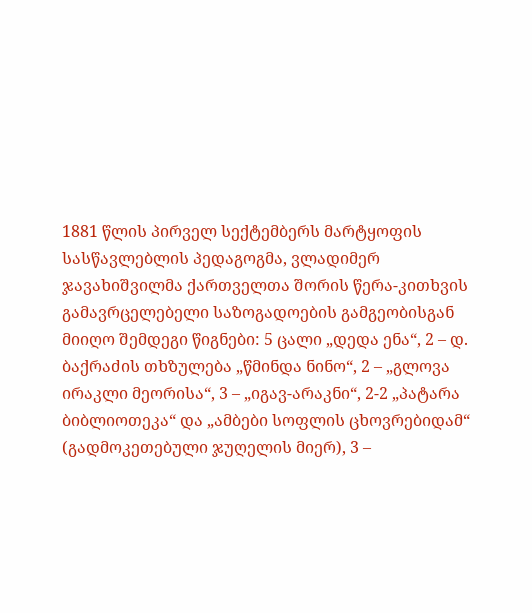1881 წლის პირველ სექტემბერს მარტყოფის სასწავლებლის პედაგოგმა, ვლადიმერ ჯავახიშვილმა ქართველთა შორის წერა-კითხვის გამავრცელებელი საზოგადოების გამგეობისგან მიიღო შემდეგი წიგნები: 5 ცალი „დედა ენა“, 2 – დ. ბაქრაძის თხზულება „წმინდა ნინო“, 2 – „გლოვა ირაკლი მეორისა“, 3 – „იგავ-არაკნი“, 2-2 „პატარა ბიბლიოთეკა“ და „ამბები სოფლის ცხოვრებიდამ“ (გადმოკეთებული ჯუღელის მიერ), 3 –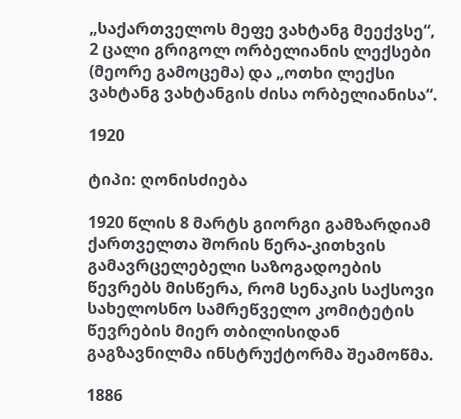„საქართველოს მეფე ვახტანგ მეექვსე“, 2 ცალი გრიგოლ ორბელიანის ლექსები (მეორე გამოცემა) და „ოთხი ლექსი ვახტანგ ვახტანგის ძისა ორბელიანისა“.

1920

ტიპი: ღონისძიება

1920 წლის 8 მარტს გიორგი გამზარდიამ ქართველთა შორის წერა-კითხვის გამავრცელებელი საზოგადოების წევრებს მისწერა, რომ სენაკის საქსოვი სახელოსნო სამრეწველო კომიტეტის წევრების მიერ თბილისიდან გაგზავნილმა ინსტრუქტორმა შეამოწმა.

1886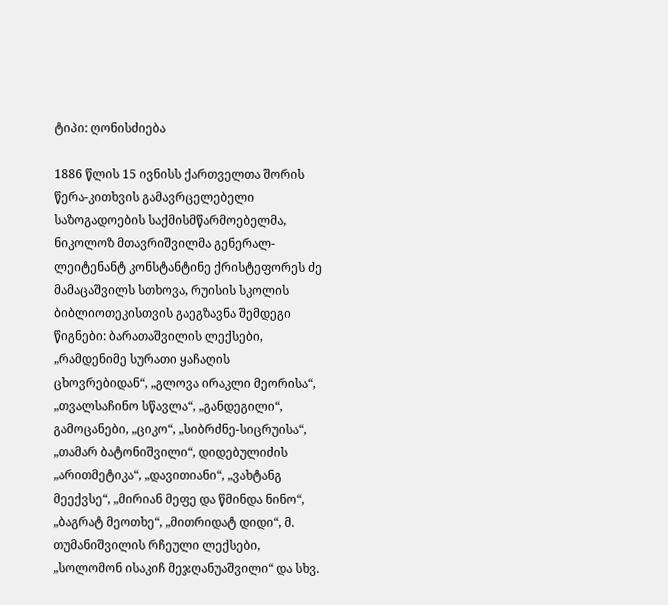ტიპი: ღონისძიება

1886 წლის 15 ივნისს ქართველთა შორის წერა-კითხვის გამავრცელებელი საზოგადოების საქმისმწარმოებელმა, ნიკოლოზ მთავრიშვილმა გენერალ-ლეიტენანტ კონსტანტინე ქრისტეფორეს ძე მამაცაშვილს სთხოვა, რუისის სკოლის ბიბლიოთეკისთვის გაეგზავნა შემდეგი წიგნები: ბარათაშვილის ლექსები, „რამდენიმე სურათი ყაჩაღის ცხოვრებიდან“, „გლოვა ირაკლი მეორისა“, „თვალსაჩინო სწავლა“, „განდეგილი“, გამოცანები, „ციკო“, „სიბრძნე-სიცრუისა“, „თამარ ბატონიშვილი“, დიდებულიძის „არითმეტიკა“, „დავითიანი“, „ვახტანგ მეექვსე“, „მირიან მეფე და წმინდა ნინო“, „ბაგრატ მეოთხე“, „მითრიდატ დიდი“, მ. თუმანიშვილის რჩეული ლექსები, „სოლომონ ისაკიჩ მეჯღანუაშვილი“ და სხვ.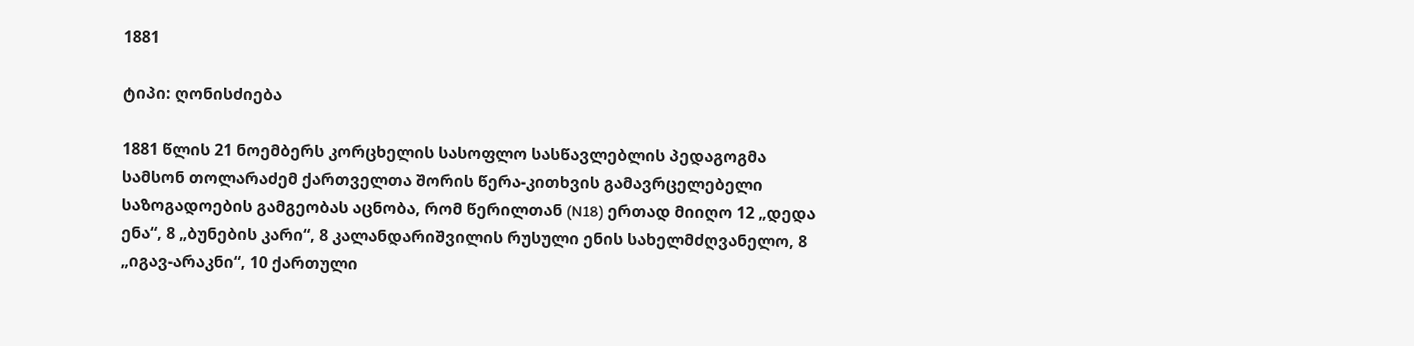1881

ტიპი: ღონისძიება

1881 წლის 21 ნოემბერს კორცხელის სასოფლო სასწავლებლის პედაგოგმა სამსონ თოლარაძემ ქართველთა შორის წერა-კითხვის გამავრცელებელი საზოგადოების გამგეობას აცნობა, რომ წერილთან (N18) ერთად მიიღო 12 „დედა ენა“, 8 „ბუნების კარი“, 8 კალანდარიშვილის რუსული ენის სახელმძღვანელო, 8 „იგავ-არაკნი“, 10 ქართული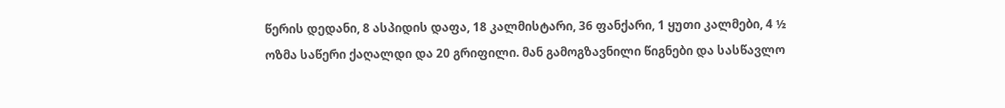წერის დედანი, 8 ასპიდის დაფა, 18 კალმისტარი, 36 ფანქარი, 1 ყუთი კალმები, 4 ½ ოზმა საწერი ქაღალდი და 20 გრიფილი. მან გამოგზავნილი წიგნები და სასწავლო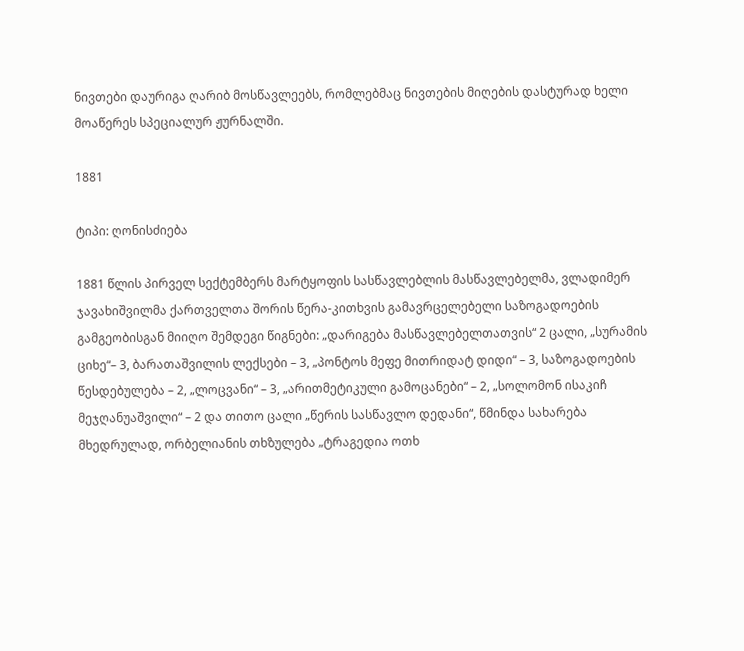ნივთები დაურიგა ღარიბ მოსწავლეებს, რომლებმაც ნივთების მიღების დასტურად ხელი მოაწერეს სპეციალურ ჟურნალში.

1881

ტიპი: ღონისძიება

1881 წლის პირველ სექტემბერს მარტყოფის სასწავლებლის მასწავლებელმა, ვლადიმერ ჯავახიშვილმა ქართველთა შორის წერა-კითხვის გამავრცელებელი საზოგადოების გამგეობისგან მიიღო შემდეგი წიგნები: „დარიგება მასწავლებელთათვის“ 2 ცალი, „სურამის ციხე“– 3, ბარათაშვილის ლექსები – 3, „პონტოს მეფე მითრიდატ დიდი“ – 3, საზოგადოების წესდებულება – 2, „ლოცვანი“ – 3, „არითმეტიკული გამოცანები“ – 2, „სოლომონ ისაკიჩ მეჯღანუაშვილი“ – 2 და თითო ცალი „წერის სასწავლო დედანი“, წმინდა სახარება მხედრულად, ორბელიანის თხზულება „ტრაგედია ოთხ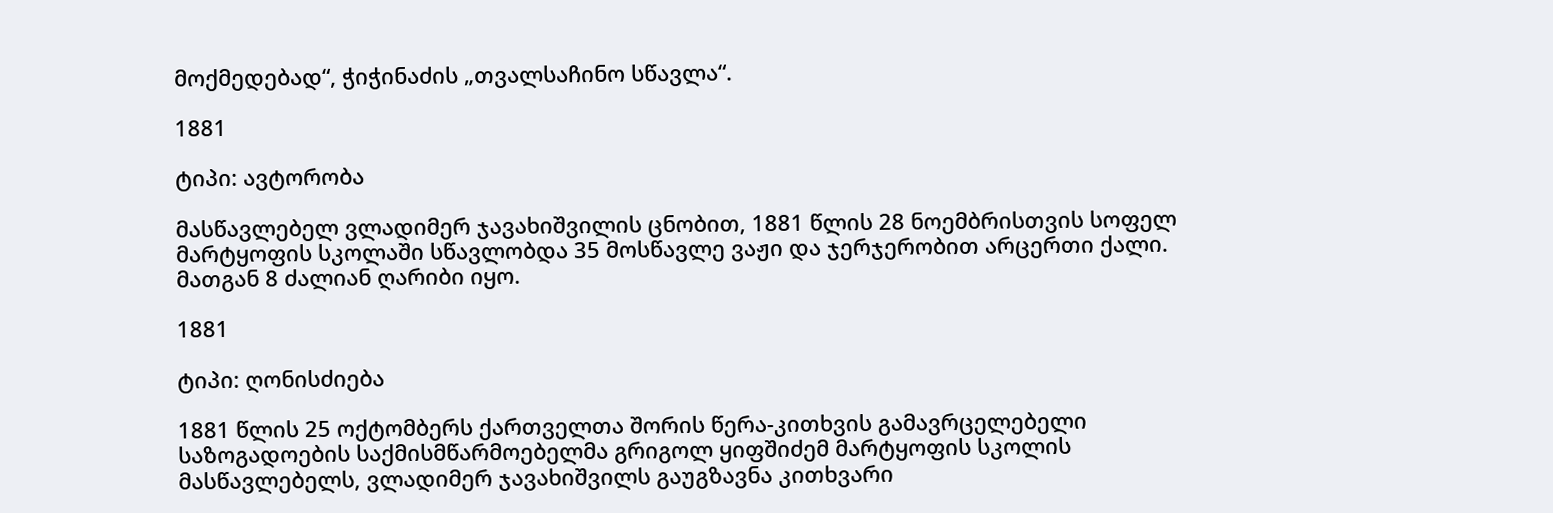მოქმედებად“, ჭიჭინაძის „თვალსაჩინო სწავლა“.

1881

ტიპი: ავტორობა

მასწავლებელ ვლადიმერ ჯავახიშვილის ცნობით, 1881 წლის 28 ნოემბრისთვის სოფელ მარტყოფის სკოლაში სწავლობდა 35 მოსწავლე ვაჟი და ჯერჯერობით არცერთი ქალი. მათგან 8 ძალიან ღარიბი იყო.

1881

ტიპი: ღონისძიება

1881 წლის 25 ოქტომბერს ქართველთა შორის წერა-კითხვის გამავრცელებელი საზოგადოების საქმისმწარმოებელმა გრიგოლ ყიფშიძემ მარტყოფის სკოლის მასწავლებელს, ვლადიმერ ჯავახიშვილს გაუგზავნა კითხვარი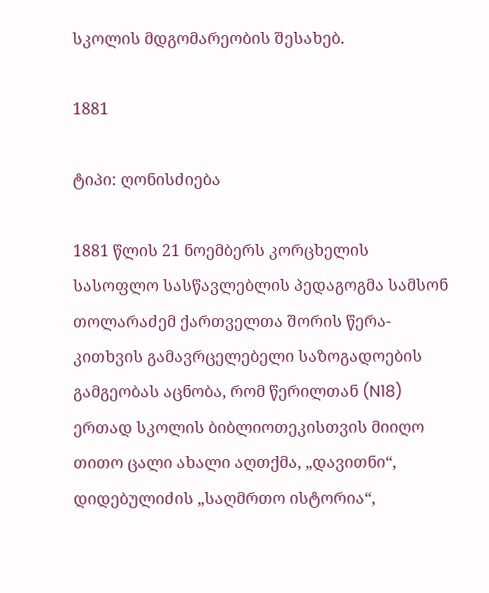სკოლის მდგომარეობის შესახებ.

1881

ტიპი: ღონისძიება

1881 წლის 21 ნოემბერს კორცხელის სასოფლო სასწავლებლის პედაგოგმა სამსონ თოლარაძემ ქართველთა შორის წერა-კითხვის გამავრცელებელი საზოგადოების გამგეობას აცნობა, რომ წერილთან (N18) ერთად სკოლის ბიბლიოთეკისთვის მიიღო თითო ცალი ახალი აღთქმა, „დავითნი“, დიდებულიძის „საღმრთო ისტორია“,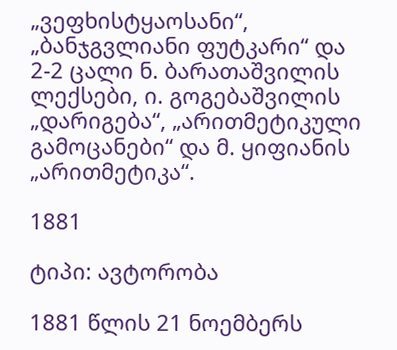„ვეფხისტყაოსანი“, „ბანჯგვლიანი ფუტკარი“ და 2-2 ცალი ნ. ბარათაშვილის ლექსები, ი. გოგებაშვილის „დარიგება“, „არითმეტიკული გამოცანები“ და მ. ყიფიანის „არითმეტიკა“.

1881

ტიპი: ავტორობა

1881 წლის 21 ნოემბერს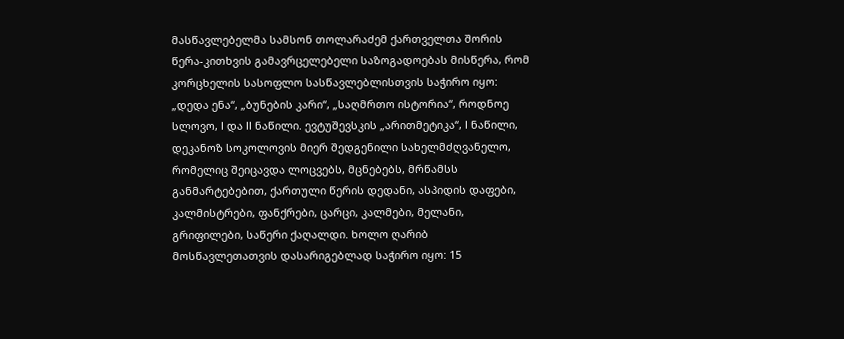მასწავლებელმა სამსონ თოლარაძემ ქართველთა შორის წერა-კითხვის გამავრცელებელი საზოგადოებას მისწერა, რომ კორცხელის სასოფლო სასწავლებლისთვის საჭირო იყო: „დედა ენა“, „ბუნების კარი“, „საღმრთო ისტორია“, როდნოე სლოვო, I და II ნაწილი. ევტუშევსკის „არითმეტიკა“, I ნაწილი, დეკანოზ სოკოლოვის მიერ შედგენილი სახელმძღვანელო, რომელიც შეიცავდა ლოცვებს, მცნებებს, მრწამსს განმარტებებით, ქართული წერის დედანი, ასპიდის დაფები, კალმისტრები, ფანქრები, ცარცი, კალმები, მელანი, გრიფილები, საწერი ქაღალდი. ხოლო ღარიბ მოსწავლეთათვის დასარიგებლად საჭირო იყო: 15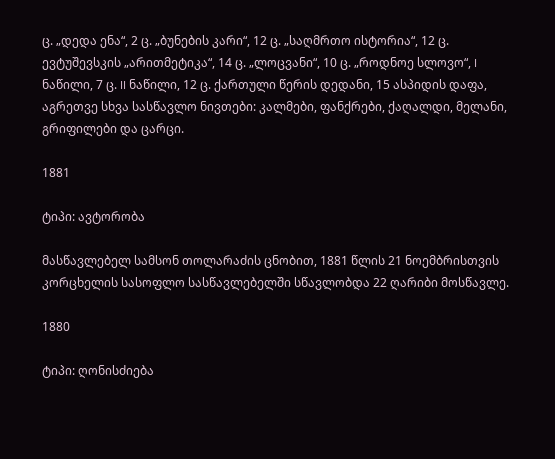ც. „დედა ენა“, 2 ც. „ბუნების კარი“, 12 ც. „საღმრთო ისტორია“, 12 ც. ევტუშევსკის „არითმეტიკა“, 14 ც. „ლოცვანი“, 10 ც. „როდნოე სლოვო“, I ნაწილი, 7 ც. II ნაწილი, 12 ც. ქართული წერის დედანი, 15 ასპიდის დაფა, აგრეთვე სხვა სასწავლო ნივთები: კალმები, ფანქრები, ქაღალდი, მელანი, გრიფილები და ცარცი.

1881

ტიპი: ავტორობა

მასწავლებელ სამსონ თოლარაძის ცნობით, 1881 წლის 21 ნოემბრისთვის კორცხელის სასოფლო სასწავლებელში სწავლობდა 22 ღარიბი მოსწავლე.

1880

ტიპი: ღონისძიება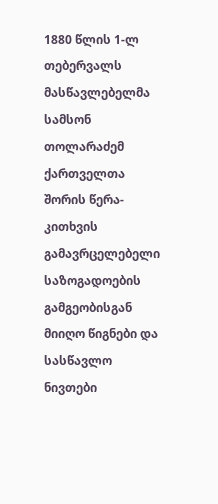1880 წლის 1-ლ თებერვალს მასწავლებელმა სამსონ თოლარაძემ ქართველთა შორის წერა-კითხვის გამავრცელებელი საზოგადოების გამგეობისგან მიიღო წიგნები და სასწავლო ნივთები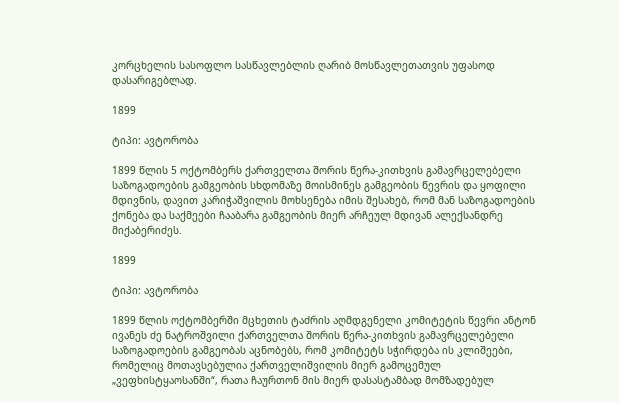კორცხელის სასოფლო სასწავლებლის ღარიბ მოსწავლეთათვის უფასოდ დასარიგებლად.

1899

ტიპი: ავტორობა

1899 წლის 5 ოქტომბერს ქართველთა შორის წერა-კითხვის გამავრცელებელი საზოგადოების გამგეობის სხდომაზე მოისმინეს გამგეობის წევრის და ყოფილი მდივნის, დავით კარიჭაშვილის მოხსენება იმის შესახებ, რომ მან საზოგადოების ქონება და საქმეები ჩააბარა გამგეობის მიერ არჩეულ მდივან ალექსანდრე მიქაბერიძეს.

1899

ტიპი: ავტორობა

1899 წლის ოქტომბერში მცხეთის ტაძრის აღმდგენელი კომიტეტის წევრი ანტონ ივანეს ძე ნატროშვილი ქართველთა შორის წერა-კითხვის გამავრცელებელი საზოგადოების გამგეობას აცნობებს, რომ კომიტეტს სჭირდება ის კლიშეები, რომელიც მოთავსებულია ქართველიშვილის მიერ გამოცემულ „ვეფხისტყაოსანში“, რათა ჩაურთონ მის მიერ დასასტამბად მომზადებულ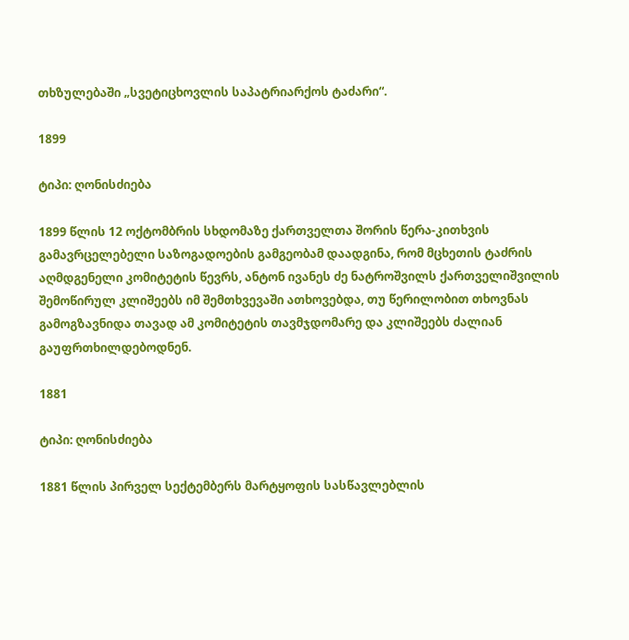თხზულებაში „სვეტიცხოვლის საპატრიარქოს ტაძარი“.

1899

ტიპი: ღონისძიება

1899 წლის 12 ოქტომბრის სხდომაზე ქართველთა შორის წერა-კითხვის გამავრცელებელი საზოგადოების გამგეობამ დაადგინა, რომ მცხეთის ტაძრის აღმდგენელი კომიტეტის წევრს, ანტონ ივანეს ძე ნატროშვილს ქართველიშვილის შემოწირულ კლიშეებს იმ შემთხვევაში ათხოვებდა, თუ წერილობით თხოვნას გამოგზავნიდა თავად ამ კომიტეტის თავმჯდომარე და კლიშეებს ძალიან გაუფრთხილდებოდნენ.

1881

ტიპი: ღონისძიება

1881 წლის პირველ სექტემბერს მარტყოფის სასწავლებლის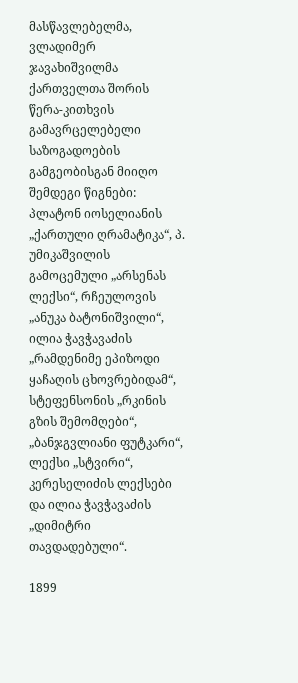მასწავლებელმა, ვლადიმერ ჯავახიშვილმა ქართველთა შორის წერა-კითხვის გამავრცელებელი საზოგადოების გამგეობისგან მიიღო შემდეგი წიგნები: პლატონ იოსელიანის „ქართული ღრამატიკა“, პ. უმიკაშვილის გამოცემული „არსენას ლექსი“, რჩეულოვის „ანუკა ბატონიშვილი“, ილია ჭავჭავაძის „რამდენიმე ეპიზოდი ყაჩაღის ცხოვრებიდამ“, სტეფენსონის „რკინის გზის შემომღები“, „ბანჯგვლიანი ფუტკარი“, ლექსი „სტვირი“, კერესელიძის ლექსები და ილია ჭავჭავაძის „დიმიტრი თავდადებული“.

1899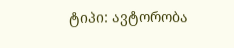ტიპი: ავტორობა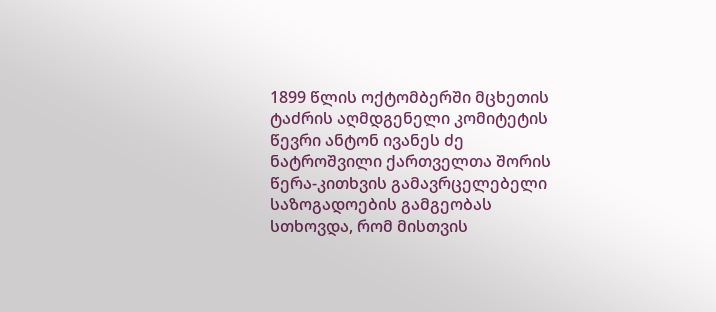1899 წლის ოქტომბერში მცხეთის ტაძრის აღმდგენელი კომიტეტის წევრი ანტონ ივანეს ძე ნატროშვილი ქართველთა შორის წერა-კითხვის გამავრცელებელი საზოგადოების გამგეობას სთხოვდა, რომ მისთვის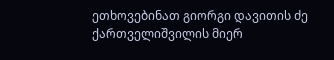ეთხოვებინათ გიორგი დავითის ძე ქართველიშვილის მიერ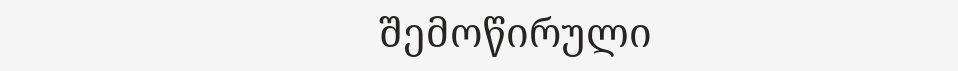შემოწირული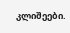კლიშეები.